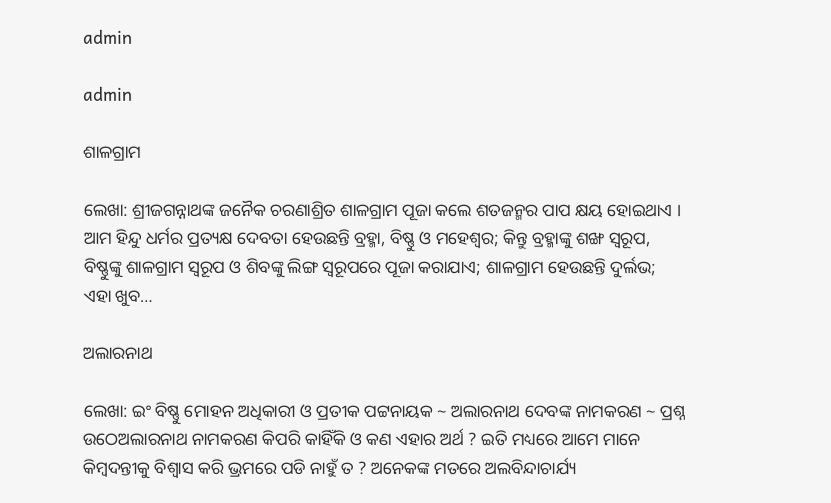admin

admin

ଶାଳଗ୍ରାମ

ଲେଖା: ଶ୍ରୀଜଗନ୍ନାଥଙ୍କ ଜନୈକ ଚରଣାଶ୍ରିତ ଶାଳଗ୍ରାମ ପୂଜା କଲେ ଶତଜନ୍ମର ପାପ କ୍ଷୟ ହୋଇଥାଏ ।  ଆମ ହିନ୍ଦୁ ଧର୍ମର ପ୍ରତ୍ୟକ୍ଷ ଦେବତା ହେଉଛନ୍ତି ବ୍ରହ୍ମା, ବିଷ୍ଣୁ ଓ ମହେଶ୍ୱର; କିନ୍ତୁ ବ୍ରହ୍ମାଙ୍କୁ ଶଙ୍ଖ ସ୍ୱରୂପ, ବିଷ୍ଣୁଙ୍କୁ ଶାଳଗ୍ରାମ ସ୍ୱରୂପ ଓ ଶିବଙ୍କୁ ଲିଙ୍ଗ ସ୍ୱରୂପରେ ପୂଜା କରାଯାଏ; ଶାଳଗ୍ରାମ ହେଉଛନ୍ତି ଦୁର୍ଲଭ; ଏହା ଖୁବ…

ଅଲାରନାଥ

ଲେଖା: ଇଂ ବିଷ୍ଣୁ ମୋହନ ଅଧିକାରୀ ଓ ପ୍ରତୀକ ପଟ୍ଟନାୟକ ~ ଅଲାରନାଥ ଦେବଙ୍କ ନାମକରଣ ~ ପ୍ରଶ୍ନ ଉଠେଅଲାରନାଥ ନାମକରଣ କିପରି କାହିଁକି ଓ କଣ ଏହାର ଅର୍ଥ ? ଇତି ମଧ୍ୟରେ ଆମେ ମାନେ କିମ୍ବଦନ୍ତୀକୁ ବିଶ୍ୱାସ କରି ଭ୍ରମରେ ପଡି ନାହୁଁ ତ ? ଅନେକଙ୍କ ମତରେ ଅଲବିନ୍ଦାଚାର୍ଯ୍ୟ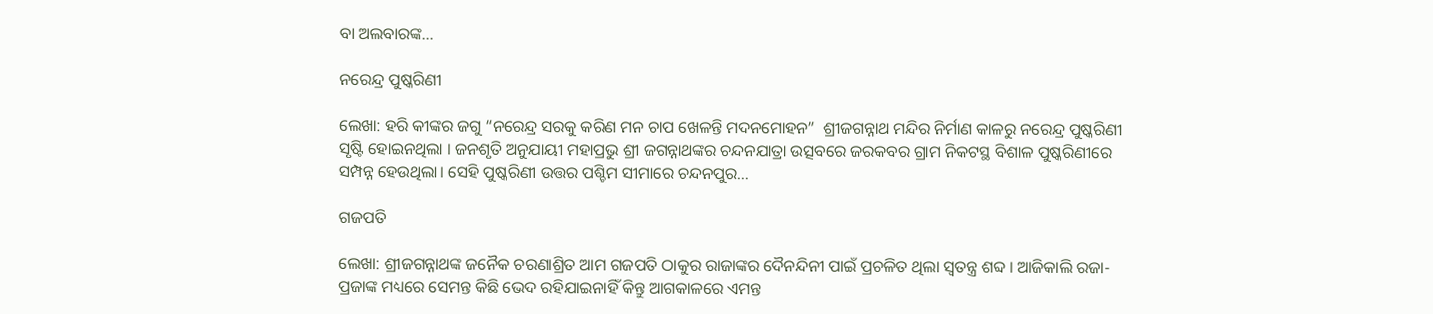ବା ଅଲବାରଙ୍କ…

ନରେନ୍ଦ୍ର ପୁଷ୍କରିଣୀ

ଲେଖା: ହରି କୀଙ୍କର ଜଗୁ “ନରେନ୍ଦ୍ର ସରକୁ କରିଣ ମନ ଚାପ ଖେଳନ୍ତି ମଦନମୋହନ”  ଶ୍ରୀଜଗନ୍ନାଥ ମନ୍ଦିର ନିର୍ମାଣ କାଳରୁ ନରେନ୍ଦ୍ର ପୁଷ୍କରିଣୀ ସୃଷ୍ଟି ହୋଇନଥିଲା । ଜନଶୃତି ଅନୁଯାୟୀ ମହାପ୍ରଭୁ ଶ୍ରୀ ଜଗନ୍ନାଥଙ୍କର ଚନ୍ଦନଯାତ୍ରା ଉତ୍ସବରେ ଜରକବର ଗ୍ରାମ ନିକଟସ୍ଥ ବିଶାଳ ପୁଷ୍କରିଣୀରେ ସମ୍ପନ୍ନ ହେଉଥିଲା। ସେହି ପୁଷ୍କରିଣୀ ଉତ୍ତର ପଶ୍ଚିମ ସୀମାରେ ଚନ୍ଦନପୁର…

ଗଜପତି

ଲେଖା: ଶ୍ରୀଜଗନ୍ନାଥଙ୍କ ଜନୈକ ଚରଣାଶ୍ରିତ ଆମ ଗଜପତି ଠାକୁର ରାଜାଙ୍କର ଦୈନନ୍ଦିନୀ ପାଇଁ ପ୍ରଚଳିତ ଥିଲା ସ୍ଵତନ୍ତ୍ର ଶବ୍ଦ । ଆଜିକାଲି ରଜା-ପ୍ରଜାଙ୍କ ମଧ୍ୟରେ ସେମନ୍ତ କିଛି ଭେଦ ରହିଯାଇନାହିଁ କିନ୍ତୁ ଆଗକାଳରେ ଏମନ୍ତ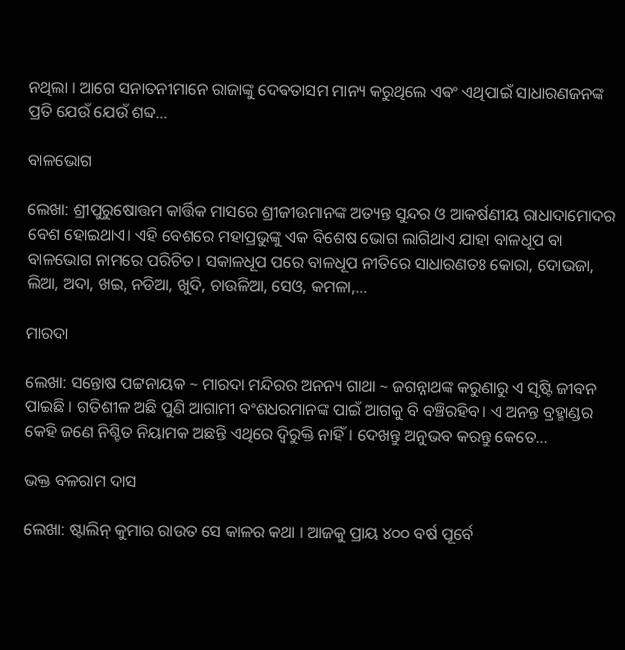ନଥିଲା । ଆଗେ ସନାତନୀମାନେ ରାଜାଙ୍କୁ ଦେଵତାସମ ମାନ୍ୟ କରୁଥିଲେ ଏଵଂ ଏଥିପାଇଁ ସାଧାରଣଜନଙ୍କ ପ୍ରତି ଯେଉଁ ଯେଉଁ ଶବ୍ଦ…

ବାଳଭୋଗ

ଲେଖା: ଶ୍ରୀପୁରୁଷୋତ୍ତମ କାର୍ତ୍ତିକ ମାସରେ ଶ୍ରୀଜୀଉମାନଙ୍କ ଅତ୍ୟନ୍ତ ସୁନ୍ଦର ଓ ଆକର୍ଷଣୀୟ ରାଧାଦାମୋଦର ବେଶ ହୋଇଥାଏ। ଏହି ବେଶରେ ମହାପ୍ରଭୁଙ୍କୁ ଏକ ବିଶେଷ ଭୋଗ ଲାଗିଥାଏ ଯାହା ବାଳଧୂପ ବା ବାଳଭୋଗ ନାମରେ ପରିଚିତ। ସକାଳଧୂପ ପରେ ବାଳଧୂପ ନୀତିରେ ସାଧାରଣତଃ କୋରା, ଦୋଭଜା, ଲିଆ, ଅଦା, ଖଇ, ନଡିଆ, ଖୁଦି, ଚାଉଳିଆ, ସେଓ, କମଳା,…

ମାରଦା

ଲେଖା: ସନ୍ତୋଷ ପଟ୍ଟନାୟକ ~ ମାରଦା ମନ୍ଦିରର ଅନନ୍ୟ ଗାଥା ~ ଜଗନ୍ନାଥଙ୍କ କରୁଣାରୁ ଏ ସୃଷ୍ଟି ଜୀବନ ପାଇଛି । ଗତିଶୀଳ ଅଛି ପୁଣି ଆଗାମୀ ବଂଶଧରମାନଙ୍କ ପାଇଁ ଆଗକୁ ବି ବଞ୍ଚିରହିବ। ଏ ଅନନ୍ତ ବ୍ରହ୍ମାଣ୍ଡର କେହି ଜଣେ ନିଶ୍ଚିତ ନିୟାମକ ଅଛନ୍ତି ଏଥିରେ ଦ୍ୱିରୁକ୍ତି ନାହିଁ। ଦେଖନ୍ତୁ ଅନୁଭବ କରନ୍ତୁ କେତେ…

ଭକ୍ତ ବଳରାମ ଦାସ

ଲେଖା: ଷ୍ଟାଲିନ୍ କୁମାର ରାଉତ ସେ କାଳର କଥା । ଆଜକୁ ପ୍ରାୟ ୪୦୦ ବର୍ଷ ପୂର୍ବେ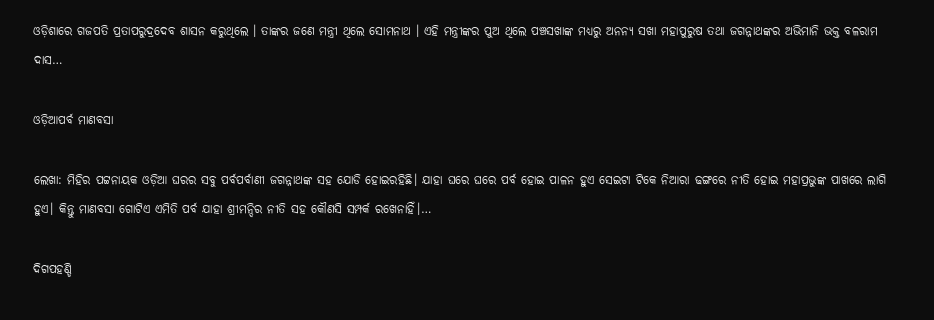ଓଡ଼ିଶାରେ ଗଜପତି ପ୍ରତାପରୁଦ୍ରଦେବ ଶାସନ କରୁଥିଲେ । ତାଙ୍କର ଜଣେ ମନ୍ତ୍ରୀ ଥିଲେ ସୋମନାଥ । ଏହି ମନ୍ତ୍ରୀଙ୍କର ପୁଅ ଥିଲେ ପଞ୍ଚସଖାଙ୍କ ମଧ୍ୟରୁ ଅନନ୍ୟ ସଖା ମହାପୁରୁଷ ତଥା ଜଗନ୍ନାଥଙ୍କର ଅଭିମାନି ଭକ୍ତ ବଳରାମ ଦାସ…

ଓଡ଼ିଆପର୍ବ ମାଣବସା

ଲେଖା: ମିହିର ପଟ୍ଟନାୟକ ଓଡ଼ିଆ ଘରର ସବୁ ପର୍ବପର୍ବାଣୀ ଜଗନ୍ନାଥଙ୍କ ସହ ଯୋଡି ହୋଇରହିଛି। ଯାହା ଘରେ ଘରେ ପର୍ବ ହୋଇ ପାଳନ ହୁଏ ସେଇଟା ଟିକେ ନିଆରା ଢଙ୍ଗରେ ନୀତି ହୋଇ ମହାପ୍ରଭୁଙ୍କ ପାଖରେ ଲାଗି ହୁଏ। କିନ୍ତୁ ମାଣବସା ଗୋଟିଏ ଏମିତି ପର୍ବ ଯାହା ଶ୍ରୀମନ୍ଦିର ନୀତି ସହ କୌଣସି ସମ୍ପର୍କ ରଖେନାହିଁ।…

ଦିଗପହଣ୍ଡି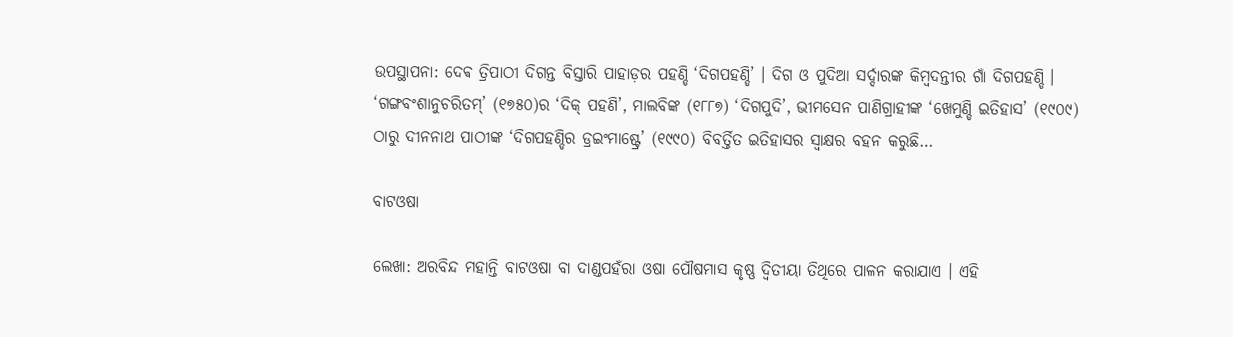ଉପସ୍ଥାପନା: ଦେଵ ତ୍ରିପାଠୀ ଦିଗନ୍ତ ବିସ୍ତାରି ପାହାଡ଼ର ପହଣ୍ଡି ‘ଦିଗପହଣ୍ଡି’ । ଦିଗ ଓ ପୁଦିଆ ସର୍ଦ୍ଦାରଙ୍କ କିମ୍ବଦନ୍ତୀର ଗାଁ ଦିଗପହଣ୍ଡି । ‘ଗଙ୍ଗବଂଶାନୁଚରିତମ୍’ (୧୭୫୦)ର ‘ଦିକ୍ ପହଣି’, ମାଲବିଙ୍କ (୧୮୮୭) ‘ଦିଗପୁଦି’, ଭୀମସେନ ପାଣିଗ୍ରାହୀଙ୍କ ‘ଖେମୁଣ୍ଡି ଇତିହାସ’ (୧୯୦୯) ଠାରୁ ଦୀନନାଥ ପାଠୀଙ୍କ ‘ଦିଗପହଣ୍ଡିର ଡ୍ରଇଂମାଷ୍ଟ୍ରେ’ (୧୯୯୦) ବିବର୍ତ୍ତିତ ଇତିହାସର ସ୍ବାକ୍ଷର ବହନ କରୁଛି…

ବାଟଓଷା

ଲେଖା: ଅରବିନ୍ଦ ମହାନ୍ତି ବାଟଓଷା ବା ଦାଣ୍ଡପହଁରା ଓଷା ପୌଷମାସ କୃଷ୍ଣ ଦ୍ୱିତୀୟା ତିଥିରେ ପାଳନ କରାଯାଏ । ଏହି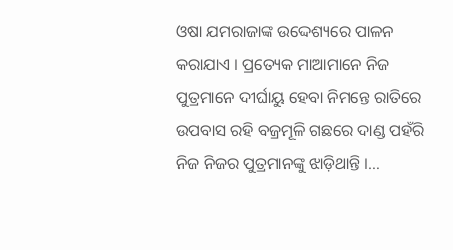ଓଷା ଯମରାଜାଙ୍କ ଉଦ୍ଦେଶ୍ୟରେ ପାଳନ କରାଯାଏ । ପ୍ରତ୍ୟେକ ମାଆମାନେ ନିଜ ପୁତ୍ରମାନେ ଦୀର୍ଘାୟୁ ହେବା ନିମନ୍ତେ ରାତିରେ ଉପବାସ ରହି ବଜ୍ରମୂଳି ଗଛରେ ଦାଣ୍ଡ ପହଁରି ନିଜ ନିଜର ପୁତ୍ରମାନଙ୍କୁ ଝାଡ଼ିଥାନ୍ତି ।…